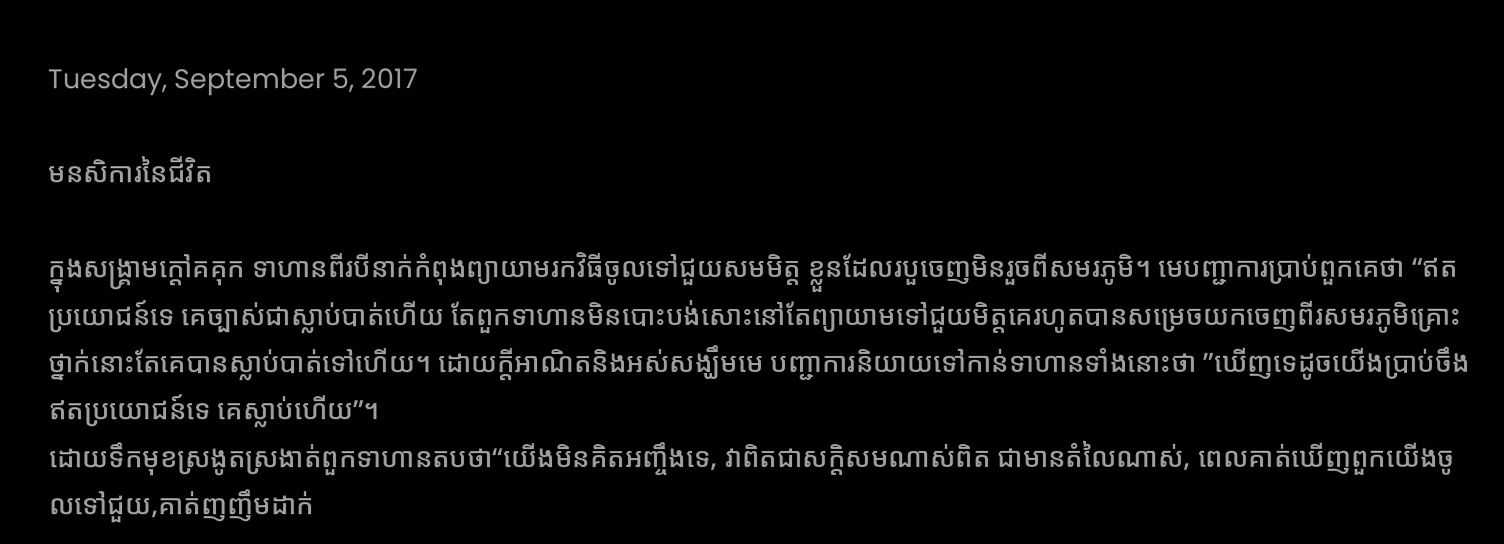Tuesday, September 5, 2017

មនសិការនៃជីវិត

ក្នុងសង្គ្រាមក្តៅគគុក ទាហានពីរបីនាក់កំពុងព្យាយាមរកវិធីចូលទៅជួយសមមិត្ត ខ្លួនដែលរបួចេញមិនរួចពីសមរភូមិ។ មេបញ្ជាការប្រាប់ពួកគេថា “ឥតប្រយោជន៍ទេ គេច្បាស់ជាស្លាប់បាត់ហើយ តែពួកទាហានមិនបោះបង់សោះនៅតែព្យាយាមទៅជួយមិត្តគេរហូតបានសម្រេចយកចេញពីរសមរភូមិគ្រោះថ្នាក់នោះតែគេបានស្លាប់បាត់ទៅហើយ។ ដោយក្តីអាណិតនិងអស់សង្ឃឹមមេ បញ្ជាការនិយាយទៅកាន់ទាហានទាំងនោះថា ”ឃើញទេដូចយើងប្រាប់ចឹងឥតប្រយោជន៍ទេ គេស្លាប់ហើយ”។
ដោយទឹកមុខស្រងូតស្រងាត់ពួកទាហានតបថា“យើងមិនគិតអញ្ចឹងទេ, វាពិតជាសក្តិសមណាស់ពិត ជាមានតំលៃណាស់, ពេលគាត់ឃើញពួកយើងចូលទៅជួយ,គាត់ញញឹមដាក់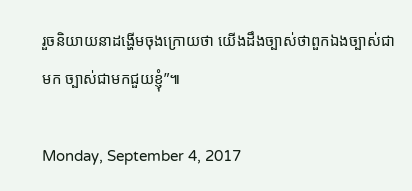រួចនិយាយនាដង្ហើមចុងក្រោយថា យើងដឹងច្បាស់ថាពួកឯងច្បាស់ជាមក ច្បាស់ជាមកជួយខ្ញុំ”៕

Monday, September 4, 2017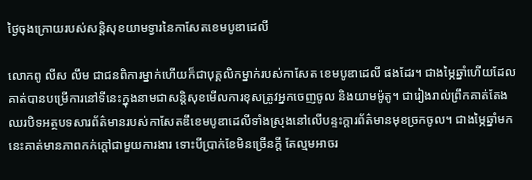ថ្ងៃចុងក្រោយរបស់សន្តិសុខយាមទ្វារនៃកាសែតខេមបូឌាដេលី

លោកពូ លីស លឹម ជាជនពិការម្នាក់ហេីយក៏ជាបុគ្គលិកម្នាក់របស់កាសែត ខេមបូឌាដេលី ផងដែរ។ ជាងម្ភៃឆ្នាំហេីយដែលគាត់បានបម្រេីការនៅទីនេះក្នុងនាមជាសន្តិសុខមេីលការខុសត្រូវអ្នកចេញចូល និងយាមម៉ូតូ។ ជារៀងរាល់ព្រឹកគាត់តែងឈរបិទអត្ថបទសារព័ត៌មានរបស់កាសែតឌឹខេមបូឌាដេលីទាំងស្រុងនៅលេីបន្ទះក្តារព័ត៌មានមុខច្រកចូល។ ជាងម្ភៃឆ្នាំមកនេះគាត់មានភាពកក់ក្តៅជាមួយការងារ ទោះបីប្រាក់ខែមិនច្រេីនក្តី តែល្មមអាចរ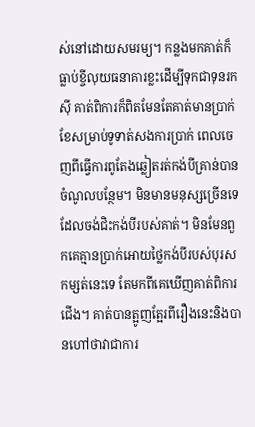ស់នៅដោយសមរម្យ។ កន្លងមកគាត់ក៏ធ្លាប់ខ្ចីលុយធនាគារខ្លះដេីម្បីទុកជាទុនរកស៊ី គាត់ពិការក៏ពិតមែនតែគាត់មានប្រាក់ខែសម្រាប់ទូទាត់សងការប្រាក់ ពេលចេញពីធ្វេីការពូតែងឆ្លៀតរត់កង់បីគ្រាន់បានចំណូលបន្ថែម។ មិនមានមនុស្សច្រេីនទេដែលចង់ជិះកង់បីរបស់គាត់។ មិនមែនពួកគេគ្មានប្រាក់អោយថ្លៃកង់បីរបស់បុរសកម្សត់នេះទេ តែមកពីគេឃេីញគាត់ពិការជេីង។ គាត់បានត្អូញត្អែរពីរឿងនេះនិងបានហៅថាវាជាការ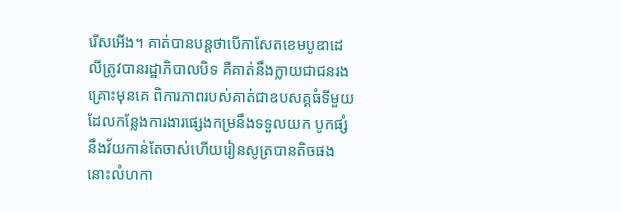រេីសអេីង។ គាត់បានបន្តថាបេីកាសែតខេមបូឌាដេលីត្រូវបានរដ្ឋាភិបាលបិទ គឺគាត់នឹងក្លាយជាជនរងគ្រោះមុនគេ ពិការភាពរបស់គាត់ជាឧបសគ្គធំទីមួយដែលកន្លែងការងារផ្សេងកម្រនឹងទទួលយក បូកផ្សំនឹងវ័យកាន់តែចាស់ហេីយរៀនសូត្របានតិចផងនោះលំហកា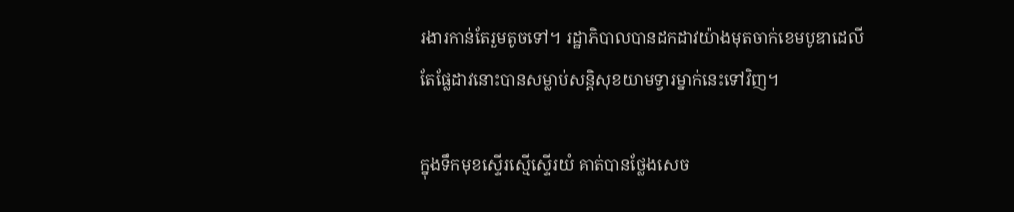រងារកាន់តែរួមតូចទៅ។ រដ្ឋាភិបាលបានដកដាវយ៉ាងមុតចាក់ខេមបូឌាដេលី តែផ្លែដាវនោះបានសម្លាប់សន្តិសុខយាមទ្វារម្នាក់នេះទៅវិញ។

ក្នុងទឹកមុខស្ទេីរស្មេីស្ទេីរយំ គាត់បានថ្លែងសេច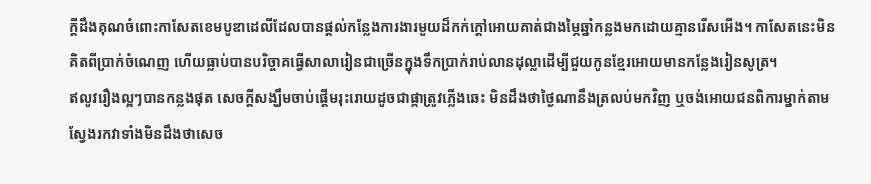ក្តីដឹងគុណចំពោះកាសែតខេមបូឌាដេលីដែលបានផ្តល់កន្លែងការងារមួយដ៏កក់ក្តៅអោយគាត់ជាងម្ភៃឆ្នាំកន្លងមកដោយគ្មានរេីសអើង។ កាសែតនេះមិនគិតពីប្រាក់ចំណេញ ហេីយធ្លាប់បានបរិច្ចាគធ្វេីសាលារៀនជាច្រេីនក្នុងទឹកប្រាក់រាប់លានដុល្លាដេីម្បីជួយកូនខ្មែរអោយមានកន្លែងរៀនសូត្រ។
ឥលូវរឿងល្អៗបានកន្លងផុត សេចក្តីសង្ឃឹមចាប់ផ្តេីមរុះរោយដូចជាផ្កាត្រូវភ្លេីងឆេះ មិនដឹងថាថ្ងៃណានឹងត្រលប់មកវិញ ឬចង់អោយជនពិការម្នាក់តាមស្វែងរកវាទាំងមិនដឹងថាសេច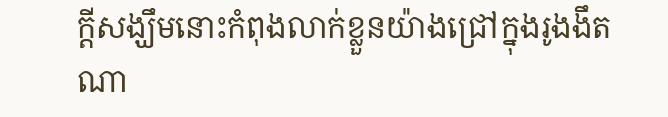ក្តីសង្ឃឹមនោះកំពុងលាក់ខ្លួនយ៉ាងជ្រៅក្នុងរូងងឹតណា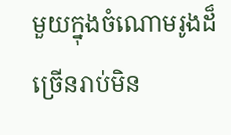មួយក្នុងចំណោមរូងដ៏ច្រេីនរាប់មិន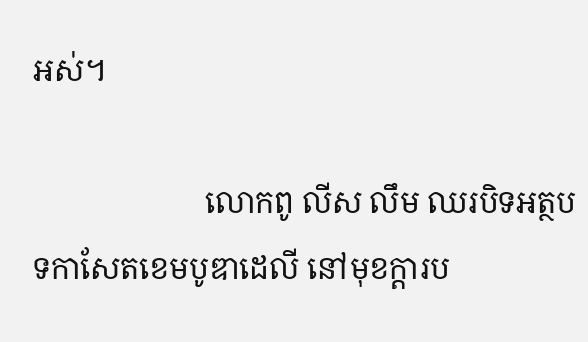អស់។

                      លោកពូ លីស លឹម ឈរបិទអត្ថបទកាសែតខេមបូឌាដេលី នៅមុខក្តារប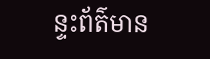ន្ទះព័ត៌មាន